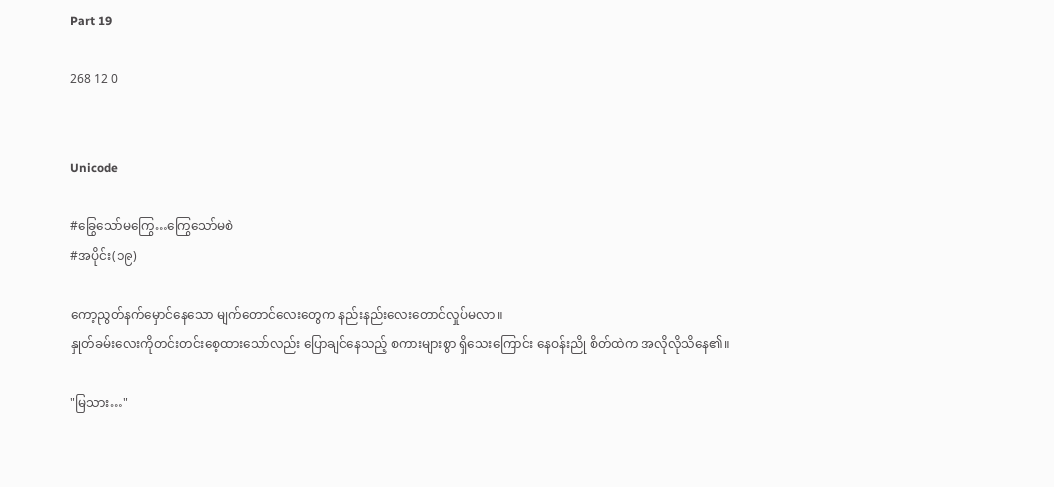Part 19

268 12 0


Unicode

#ခြွေသော်မကြွေ…ကြွေသော်မစဲ
#အပိုင်း(၁၉)

ကော့ညွတ်နက်မှောင်နေသော မျက်တောင်လေးတွေက နည်းနည်းလေးတောင်လှုပ်မလာ။
နှုတ်ခမ်းလေးကိုတင်းတင်းစေ့ထားသော်လည်း ပြောချင်နေသည့် စကားများစွာ ရှိသေးကြောင်း နေဝန်းညို စိတ်ထဲက အလိုလိုသိနေ၏။

"မြသား…"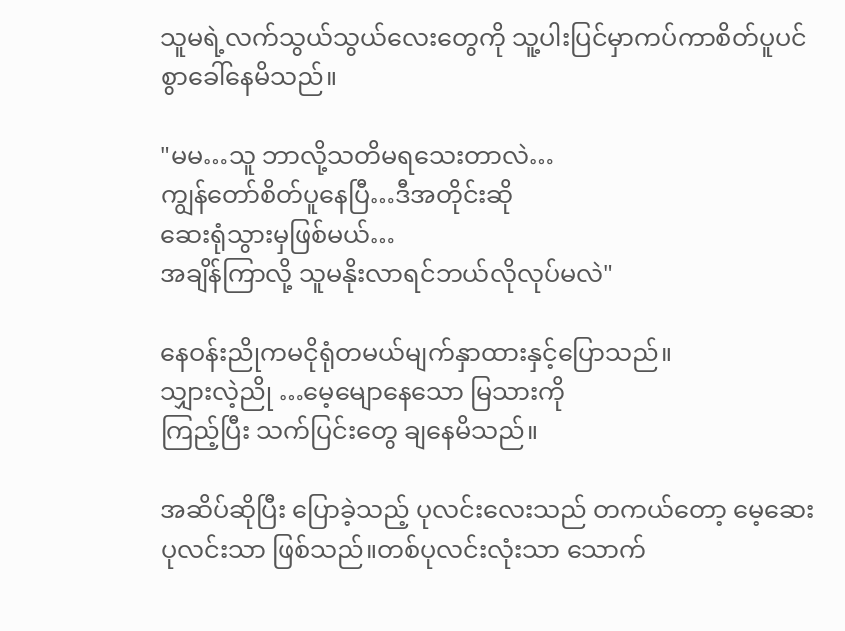သူမရဲ့လက်သွယ်သွယ်လေးတွေကို သူ့ပါးပြင်မှာကပ်ကာစိတ်ပူပင်စွာခေါ်နေမိသည်။

"မမ…သူ ဘာလို့သတိမရသေးတာလဲ…
ကျွန်တော်စိတ်ပူနေပြီ…ဒီအတိုင်းဆို
ဆေးရုံသွားမှဖြစ်မယ်…
အချိန်ကြာလို့ သူမနိုးလာရင်ဘယ်လိုလုပ်မလဲ"

နေဝန်းညိုကမငိုရုံတမယ်မျက်နှာထားနှင့်ပြောသည်။
သျှားလဲ့ညို …မေ့မျောနေသော မြသားကို
ကြည့်ပြီး သက်ပြင်းတွေ ချနေမိသည်။

အဆိပ်ဆိုပြီး ပြောခဲ့သည့် ပုလင်းလေးသည် တကယ်တော့ မေ့ဆေးပုလင်းသာ ဖြစ်သည်။တစ်ပုလင်းလုံးသာ သောက်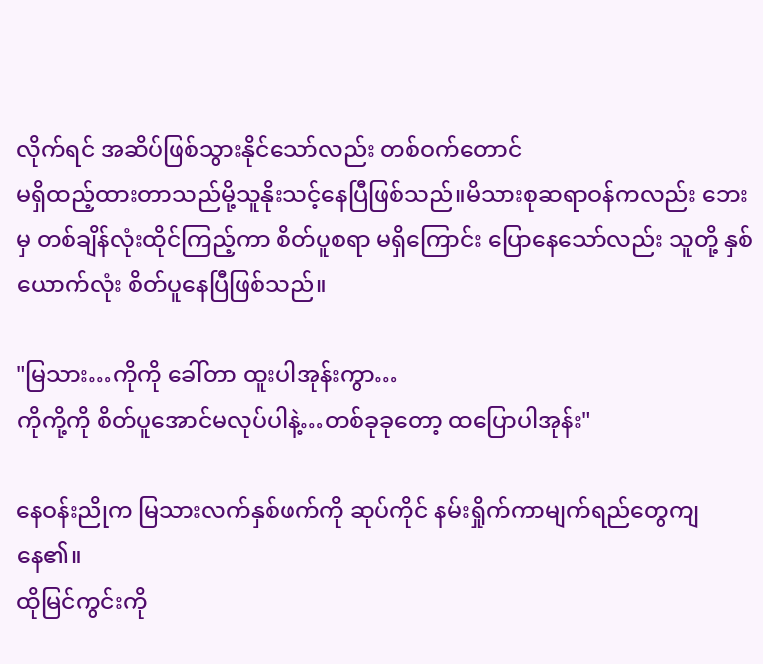လိုက်ရင် အဆိပ်ဖြစ်သွားနိုင်သော်လည်း တစ်ဝက်တောင်
မရှိထည့်ထားတာသည်မို့သူနိုးသင့်နေပြီဖြစ်သည်။မိသားစုဆရာဝန်ကလည်း ဘေးမှ တစ်ချိန်လုံးထိုင်ကြည့်ကာ စိတ်ပူစရာ မရှိကြောင်း ပြောနေသော်လည်း သူတို့ နှစ်ယောက်လုံး စိတ်ပူနေပြီဖြစ်သည်။

"မြသား…ကိုကို ခေါ်တာ ထူးပါအုန်းကွာ…
ကိုကို့ကို စိတ်ပူအောင်မလုပ်ပါနဲ့…တစ်ခုခုတော့ ထပြောပါအုန်း"

နေဝန်းညိုက မြသားလက်နှစ်ဖက်ကို ဆုပ်ကိုင် နမ်းရှိုက်ကာမျက်ရည်တွေကျနေ၏။
ထိုမြင်ကွင်းကို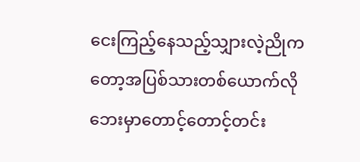ငေးကြည့်နေသည့်သျှားလဲ့ညိုကတော့အပြစ်သားတစ်ယောက်လိုဘေးမှာတောင့်တောင့်တင်း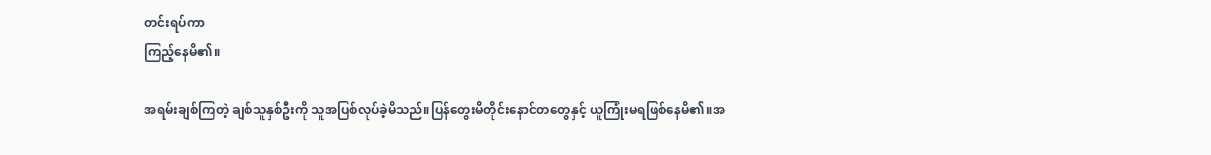တင်းရပ်ကာ
ကြည့်နေမိ၏။

အရမ်းချစ်ကြတဲ့ ချစ်သူနှစ်ဦးကို သူအပြစ်လုပ်ခဲ့မိသည်။ပြန်တွေးမိတိုင်းနောင်တတွေနှင့် ယူကြုံးမရဖြစ်နေမိ၏။အ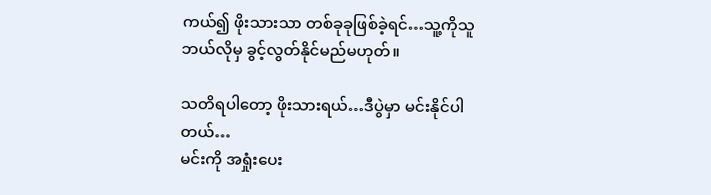ကယ်၍ ဖိုးသားသာ တစ်ခုခုဖြစ်ခဲ့ရင်…သူ့ကိုသူ ဘယ်လိုမှ ခွင့်လွတ်နိုင်မည်မဟုတ်။

သတိရပါတော့ ဖိုးသားရယ်…ဒီပွဲမှာ မင်းနိုင်ပါတယ်…
မင်းကို အရှုံးပေး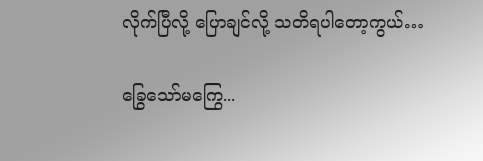လိုက်ပြီလို့ ပြောချင်လို့ သတိရပါတော့ကွယ်…

ခြွေသော်မကြွေ...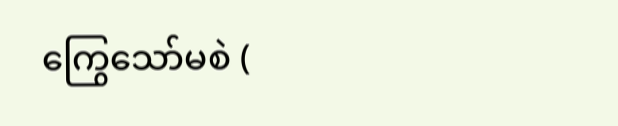ကြွေသော်မစဲ (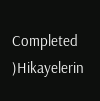Completed )Hikayelerin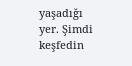yaşadığı yer. Şimdi keşfedin